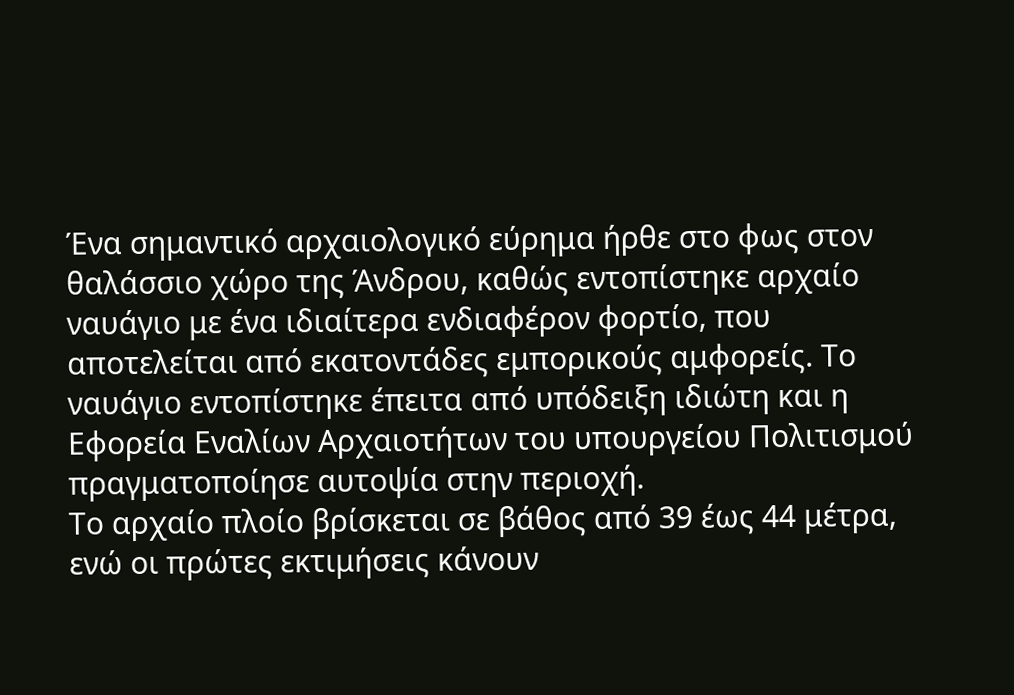Ένα σημαντικό αρχαιολογικό εύρημα ήρθε στο φως στον θαλάσσιο χώρο της Άνδρου, καθώς εντοπίστηκε αρχαίο ναυάγιο με ένα ιδιαίτερα ενδιαφέρον φορτίο, που αποτελείται από εκατοντάδες εμπορικούς αμφορείς. Το ναυάγιο εντοπίστηκε έπειτα από υπόδειξη ιδιώτη και η Εφορεία Εναλίων Αρχαιοτήτων του υπουργείου Πολιτισμού πραγματοποίησε αυτοψία στην περιοχή.
Το αρχαίο πλοίο βρίσκεται σε βάθος από 39 έως 44 μέτρα, ενώ οι πρώτες εκτιμήσεις κάνουν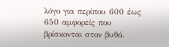λόγο για περίπου 600 έως 650 αμφορείς που βρίσκονται στον βυθό.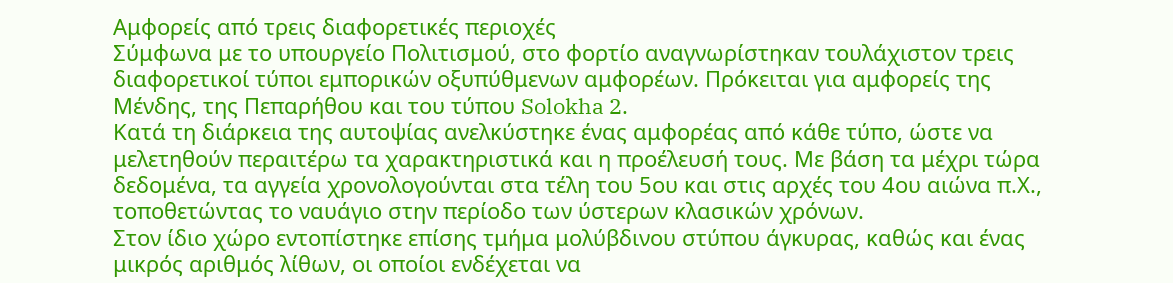Αμφορείς από τρεις διαφορετικές περιοχές
Σύμφωνα με το υπουργείο Πολιτισμού, στο φορτίο αναγνωρίστηκαν τουλάχιστον τρεις διαφορετικοί τύποι εμπορικών οξυπύθμενων αμφορέων. Πρόκειται για αμφορείς της Μένδης, της Πεπαρήθου και του τύπου Solokha 2.
Κατά τη διάρκεια της αυτοψίας ανελκύστηκε ένας αμφορέας από κάθε τύπο, ώστε να μελετηθούν περαιτέρω τα χαρακτηριστικά και η προέλευσή τους. Με βάση τα μέχρι τώρα δεδομένα, τα αγγεία χρονολογούνται στα τέλη του 5ου και στις αρχές του 4ου αιώνα π.Χ., τοποθετώντας το ναυάγιο στην περίοδο των ύστερων κλασικών χρόνων.
Στον ίδιο χώρο εντοπίστηκε επίσης τμήμα μολύβδινου στύπου άγκυρας, καθώς και ένας μικρός αριθμός λίθων, οι οποίοι ενδέχεται να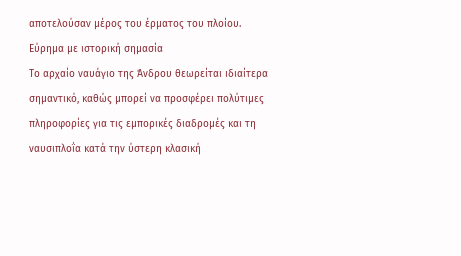αποτελούσαν μέρος του έρματος του πλοίου.
Εύρημα με ιστορική σημασία
Το αρχαίο ναυάγιο της Άνδρου θεωρείται ιδιαίτερα σημαντικό, καθώς μπορεί να προσφέρει πολύτιμες πληροφορίες για τις εμπορικές διαδρομές και τη ναυσιπλοΐα κατά την ύστερη κλασική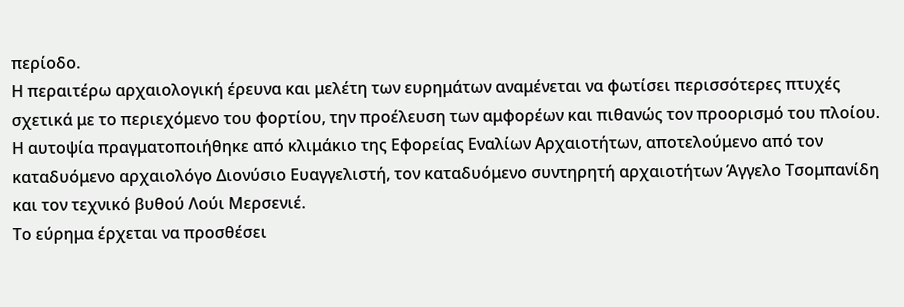περίοδο.
Η περαιτέρω αρχαιολογική έρευνα και μελέτη των ευρημάτων αναμένεται να φωτίσει περισσότερες πτυχές σχετικά με το περιεχόμενο του φορτίου, την προέλευση των αμφορέων και πιθανώς τον προορισμό του πλοίου.
Η αυτοψία πραγματοποιήθηκε από κλιμάκιο της Εφορείας Εναλίων Αρχαιοτήτων, αποτελούμενο από τον καταδυόμενο αρχαιολόγο Διονύσιο Ευαγγελιστή, τον καταδυόμενο συντηρητή αρχαιοτήτων Άγγελο Τσομπανίδη και τον τεχνικό βυθού Λούι Μερσενιέ.
Το εύρημα έρχεται να προσθέσει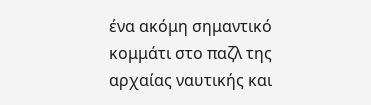ένα ακόμη σημαντικό κομμάτι στο παζλ της αρχαίας ναυτικής και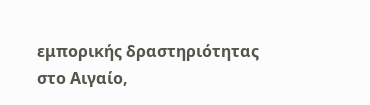εμπορικής δραστηριότητας στο Αιγαίο,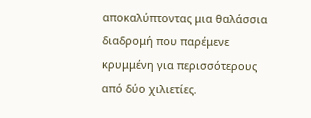αποκαλύπτοντας μια θαλάσσια διαδρομή που παρέμενε κρυμμένη για περισσότερους από δύο χιλιετίες.